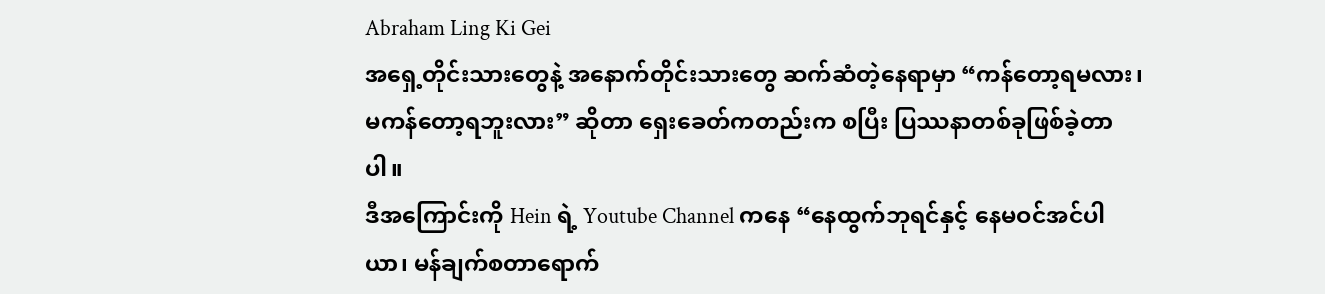Abraham Ling Ki Gei
အရှေ့တိုင်းသားတွေနဲ့ အနောက်တိုင်းသားတွေ ဆက်ဆံတဲ့နေရာမှာ “ကန်တော့ရမလား၊ မကန်တော့ရဘူးလား” ဆိုတာ ရှေးခေတ်ကတည်းက စပြီး ပြဿနာတစ်ခုဖြစ်ခဲ့တာပါ။
ဒီအကြောင်းကို Hein ရဲ့ Youtube Channel ကနေ “နေထွက်ဘုရင်နှင့် နေမဝင်အင်ပါယာ၊ မန်ချက်စတာရောက်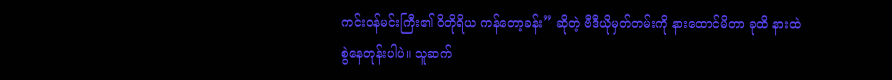ကင်းဝန်မင်းကြီး၏ ဝိတိုရိယ ကန်တော့ခန်း” ဆိုတဲ့ ဗီဒီယိုမှတ်တမ်းကို နားထောင်မိတာ ခုထိ နားထဲစွဲနေတုန်းပါပဲ။ သူဆက်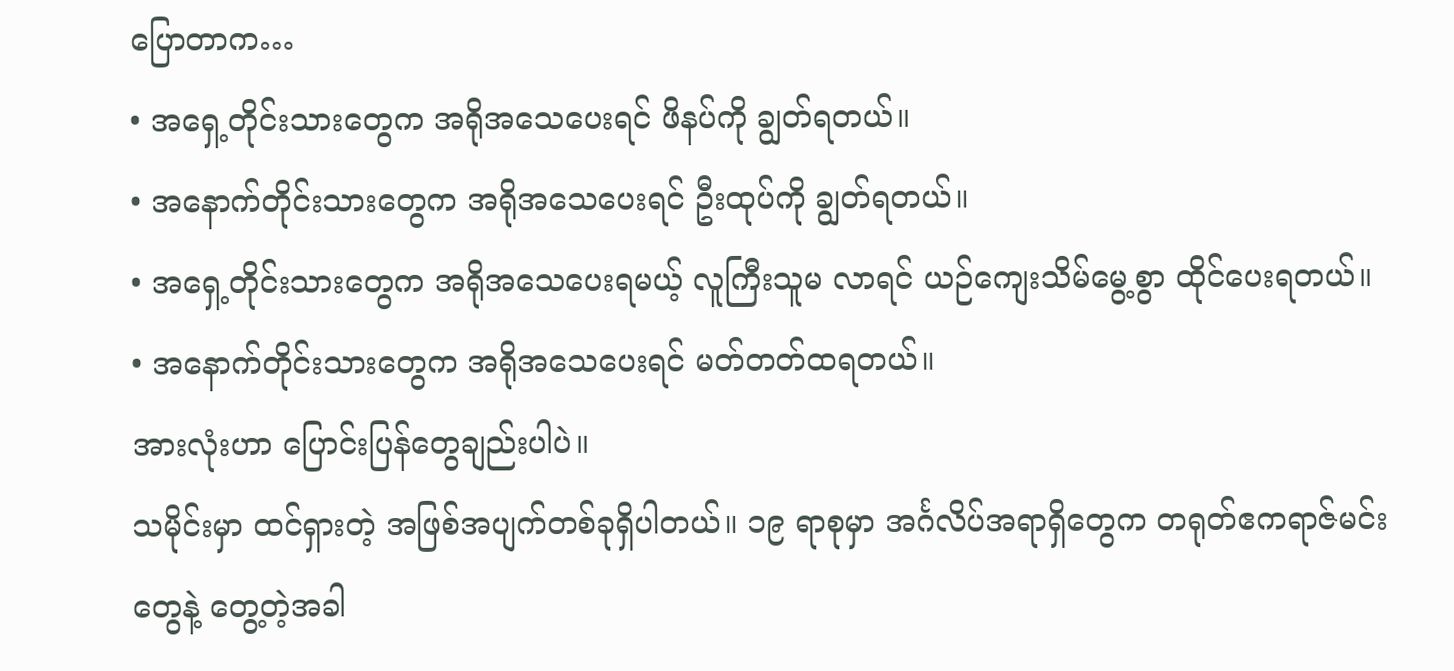ပြောတာက…
• အရှေ့တိုင်းသားတွေက အရိုအသေပေးရင် ဖိနပ်ကို ချွတ်ရတယ်။
• အနောက်တိုင်းသားတွေက အရိုအသေပေးရင် ဦးထုပ်ကို ချွတ်ရတယ်။
• အရှေ့တိုင်းသားတွေက အရိုအသေပေးရမယ့် လူကြီးသူမ လာရင် ယဉ်ကျေးသိမ်မွေ့စွာ ထိုင်ပေးရတယ်။
• အနောက်တိုင်းသားတွေက အရိုအသေပေးရင် မတ်တတ်ထရတယ်။
အားလုံးဟာ ပြောင်းပြန်တွေချည်းပါပဲ။
သမိုင်းမှာ ထင်ရှားတဲ့ အဖြစ်အပျက်တစ်ခုရှိပါတယ်။ ၁၉ ရာစုမှာ အင်္ဂလိပ်အရာရှိတွေက တရုတ်ဧကရာဇ်မင်းတွေနဲ့ တွေ့တဲ့အခါ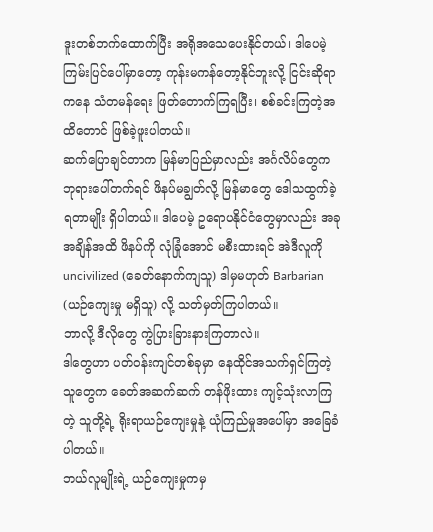ဒူးတစ်ဘက်ထောက်ပြီး အရိုအသေပေးနိုင်တယ်၊ ဒါပေမဲ့ ကြမ်းပြင်ပေါ်မှာတော့ ကုန်းမကန်တော့နိုင်ဘူးလို့ ငြင်းဆိုရာကနေ သံတမန်ရေး ဖြတ်တောက်ကြရပြီး၊ စစ်ခင်းကြတဲ့အထိတောင် ဖြစ်ခဲ့ဖူးပါတယ်။
ဆက်ပြောချင်တာက မြန်မာပြည်မှာလည်း အင်္ဂလိပ်တွေက ဘုရားပေါ်တက်ရင် ဖိနပ်မချွတ်လို့ မြန်မာတွေ ဒေါသထွက်ခဲ့ရတာမျိုး ရှိပါတယ်။ ဒါပေမဲ့ ဥရောပနိုင်ငံတွေမှာလည်း အခုအချိန်အထိ ဖိနပ်ကို လုံခြုံအောင် မစီးထားရင် အဲဒီလူကို uncivilized (ခေတ်နောက်ကျသူ) ဒါမှမဟုတ် Barbarian (ယဉ်ကျေးမှု မရှိသူ) လို့ သတ်မှတ်ကြပါတယ်။
ဘာလို့ ဒီလိုတွေ ကွဲပြားခြားနားကြတာလဲ။
ဒါတွေဟာ ပတ်ဝန်းကျင်တစ်ခုမှာ နေထိုင်အသက်ရှင်ကြတဲ့သူတွေက ခေတ်အဆက်ဆက် တန်ဖိုးထား ကျင့်သုံးလာကြတဲ့ သူတို့ရဲ့ ရိုးရာယဉ်ကျေးမှုနဲ့ ယုံကြည်မှုအပေါ်မှာ အခြေခံပါတယ်။
ဘယ်လူမျိုးရဲ့ ယဉ်ကျေးမှုကမှ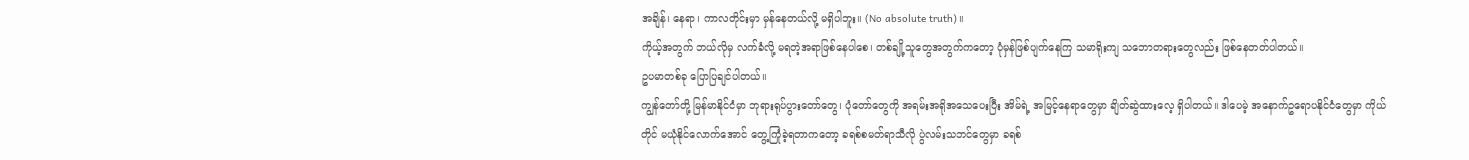အချိန်၊ နေရာ၊ ကာလတိုင်းမှာ မှန်နေတယ်လို့ မရှိပါဘူး။ (No absolute truth)။
ကိုယ့်အတွက် ဘယ်လိုမှ လက်ခံလို့ မရတဲ့အရာဖြစ်နေပါစေ၊ တစ်ချို့သူတွေအတွက်ကတော့ ပုံမှန်ဖြစ်ပျက်နေကြ သမာရိုးကျ သဘောတရားတွေလည်း ဖြစ်နေတတ်ပါတယ်။
ဥပမာတစ်ခု ပြောပြချင်ပါတယ်။
ကျွန်တော်တို့ မြန်မာနိုင်ငံမှာ ဘုရားရုပ်ပွားတော်တွေ၊ ပုံတော်တွေကို အရမ်းအရိုအသေပေးပြီး အိမ်ရဲ့ အမြင့်နေရာတွေမှာ ချိတ်ဆွဲထားလေ့ ရှိပါတယ်။ ဒါပေမဲ့ အနောက်ဥရောပနိုင်ငံတွေမှာ ကိုယ်တိုင် မယုံနိုင်လောက်အောင် တွေ့ကြုံခဲ့ရတာကတော့ ခရစ်စမတ်ရာသီလို ပွဲလမ်းသဘင်တွေမှာ ခရစ်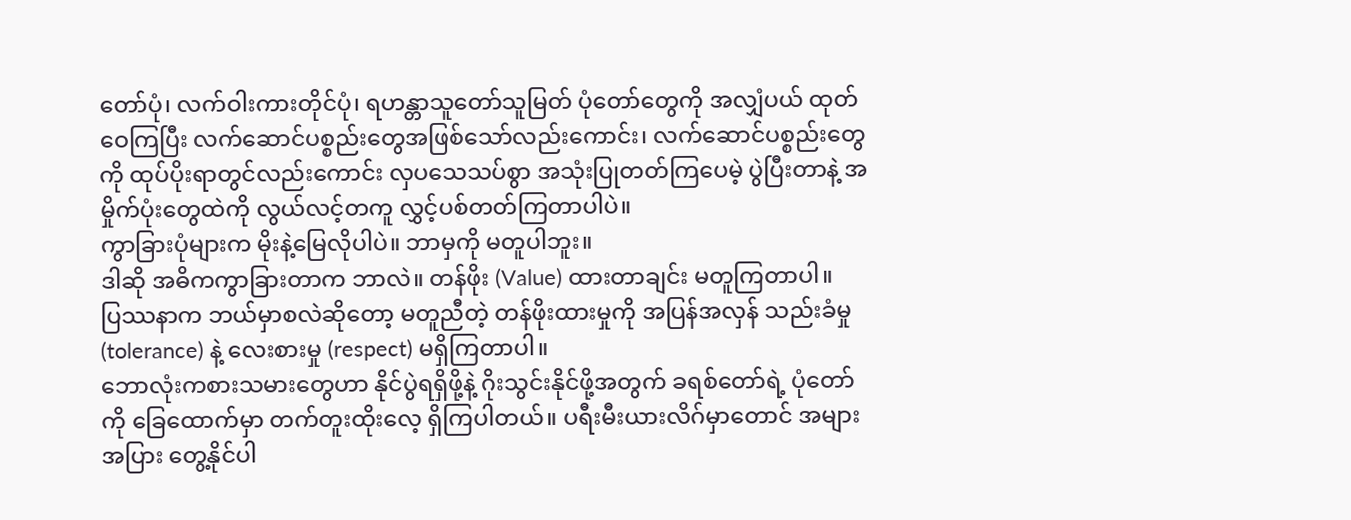တော်ပုံ၊ လက်ဝါးကားတိုင်ပုံ၊ ရဟန္တာသူတော်သူမြတ် ပုံတော်တွေကို အလျှံပယ် ထုတ်ဝေကြပြီး လက်ဆောင်ပစ္စည်းတွေအဖြစ်သော်လည်းကောင်း၊ လက်ဆောင်ပစ္စည်းတွေကို ထုပ်ပိုးရာတွင်လည်းကောင်း လှပသေသပ်စွာ အသုံးပြုတတ်ကြပေမဲ့ ပွဲပြီးတာနဲ့ အမှိုက်ပုံးတွေထဲကို လွယ်လင့်တကူ လွှင့်ပစ်တတ်ကြတာပါပဲ။
ကွာခြားပုံများက မိုးနဲ့မြေလိုပါပဲ။ ဘာမှကို မတူပါဘူး။
ဒါဆို အဓိကကွာခြားတာက ဘာလဲ။ တန်ဖိုး (Value) ထားတာချင်း မတူကြတာပါ။
ပြဿနာက ဘယ်မှာစလဲဆိုတော့ မတူညီတဲ့ တန်ဖိုးထားမှုကို အပြန်အလှန် သည်းခံမှု (tolerance) နဲ့ လေးစားမှု (respect) မရှိကြတာပါ။
ဘောလုံးကစားသမားတွေဟာ နိုင်ပွဲရရှိဖို့နဲ့ ဂိုးသွင်းနိုင်ဖို့အတွက် ခရစ်တော်ရဲ့ ပုံတော်ကို ခြေထောက်မှာ တက်တူးထိုးလေ့ ရှိကြပါတယ်။ ပရီးမီးယားလိဂ်မှာတောင် အများအပြား တွေ့နိုင်ပါ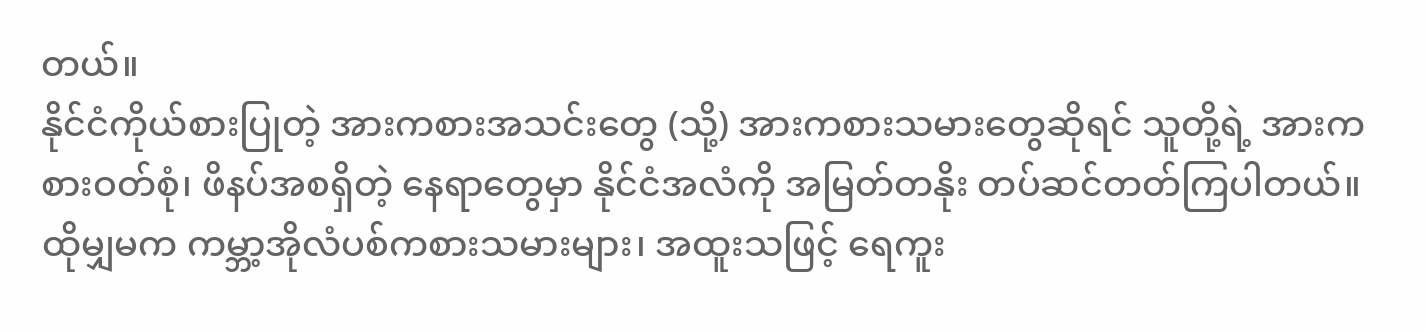တယ်။
နိုင်ငံကိုယ်စားပြုတဲ့ အားကစားအသင်းတွေ (သို့) အားကစားသမားတွေဆိုရင် သူတို့ရဲ့ အားကစားဝတ်စုံ၊ ဖိနပ်အစရှိတဲ့ နေရာတွေမှာ နိုင်ငံအလံကို အမြတ်တနိုး တပ်ဆင်တတ်ကြပါတယ်။
ထိုမျှမက ကမ္ဘာ့အိုလံပစ်ကစားသမားများ၊ အထူးသဖြင့် ရေကူး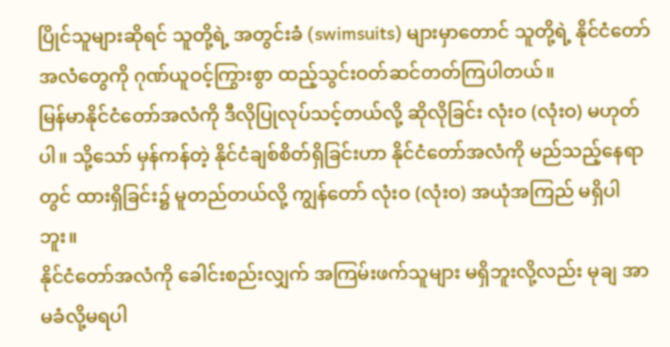ပြိုင်သူများဆိုရင် သူတို့ရဲ့ အတွင်းခံ (swimsuits) များမှာတောင် သူတို့ရဲ့ နိုင်ငံတော်အလံတွေကို ဂုဏ်ယူဝင့်ကြွားစွာ ထည့်သွင်းဝတ်ဆင်တတ်ကြပါတယ်။
မြန်မာနိုင်ငံတော်အလံကို ဒီလိုပြုလုပ်သင့်တယ်လို့ ဆိုလိုခြင်း လုံးဝ (လုံးဝ) မဟုတ်ပါ။ သို့သော် မှန်ကန်တဲ့ နိုင်ငံချစ်စိတ်ရှိခြင်းဟာ နိုင်ငံတော်အလံကို မည်သည့်နေရာတွင် ထားရှိခြင်း၌ မူတည်တယ်လို့ ကျွန်တော် လုံးဝ (လုံးဝ) အယုံအကြည် မရှိပါဘူး။
နိုင်ငံတော်အလံကို ခေါင်းစည်းလျှက် အကြမ်းဖက်သူများ မရှိဘူးလို့လည်း မုချ အာမခံလို့မရပါ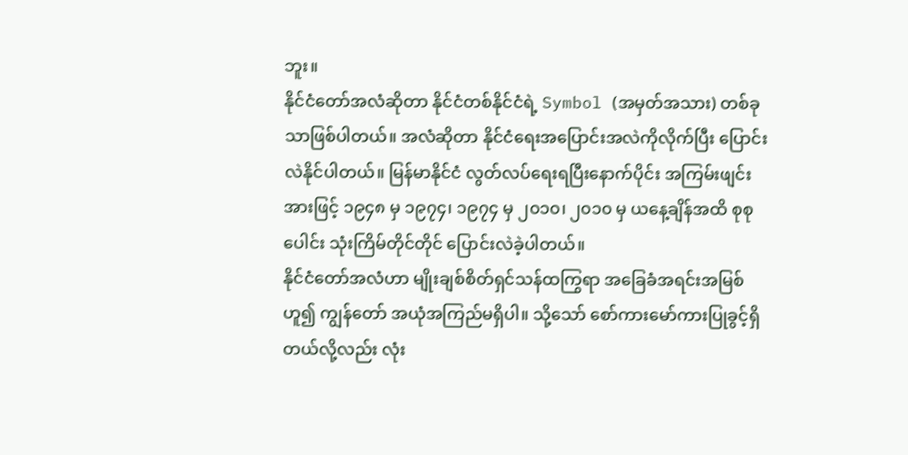ဘူး။
နိုင်ငံတော်အလံဆိုတာ နိုင်ငံတစ်နိုင်ငံရဲ့ Symbol (အမှတ်အသား) တစ်ခုသာဖြစ်ပါတယ်။ အလံဆိုတာ နိုင်ငံရေးအပြောင်းအလဲကိုလိုက်ပြီး ပြောင်းလဲနိုင်ပါတယ်။ မြန်မာနိုင်ငံ လွတ်လပ်ရေးရပြီးနောက်ပိုင်း အကြမ်းဖျင်းအားဖြင့် ၁၉၄၈ မှ ၁၉၇၄၊ ၁၉၇၄ မှ ၂၀၁၀၊ ၂၀၁၀ မှ ယနေ့ချိန်အထိ စုစုပေါင်း သုံးကြိမ်တိုင်တိုင် ပြောင်းလဲခဲ့ပါတယ်။
နိုင်ငံတော်အလံဟာ မျိုးချစ်စိတ်ရှင်သန်ထကြွရာ အခြေခံအရင်းအမြစ်ဟူ၍ ကျွန်တော် အယုံအကြည်မရှိပါ။ သို့သော် စော်ကားမော်ကားပြုခွင့်ရှိတယ်လို့လည်း လုံး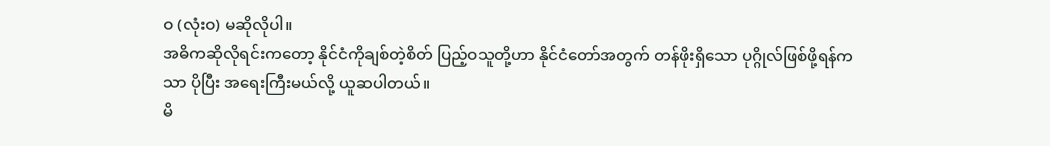ဝ (လုံးဝ) မဆိုလိုပါ။
အဓိကဆိုလိုရင်းကတော့ နိုင်ငံကိုချစ်တဲ့စိတ် ပြည့်ဝသူတို့ဟာ နိုင်ငံတော်အတွက် တန်ဖိုးရှိသော ပုဂ္ဂိုလ်ဖြစ်ဖို့ရန်ကသာ ပိုပြီး အရေးကြီးမယ်လို့ ယူဆပါတယ်။
မိ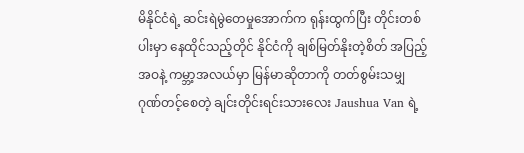မိနိုင်ငံရဲ့ ဆင်းရဲမွဲတေမှုအောက်က ရုန်းထွက်ပြီး တိုင်းတစ်ပါးမှာ နေထိုင်သည့်တိုင် နိုင်ငံကို ချစ်မြတ်နိုးတဲ့စိတ် အပြည့်အဝနဲ့ ကမ္ဘာ့အလယ်မှာ မြန်မာဆိုတာကို တတ်စွမ်းသမျှ ဂုဏ်တင့်စေတဲ့ ချင်းတိုင်းရင်းသားလေး Jaushua Van ရဲ့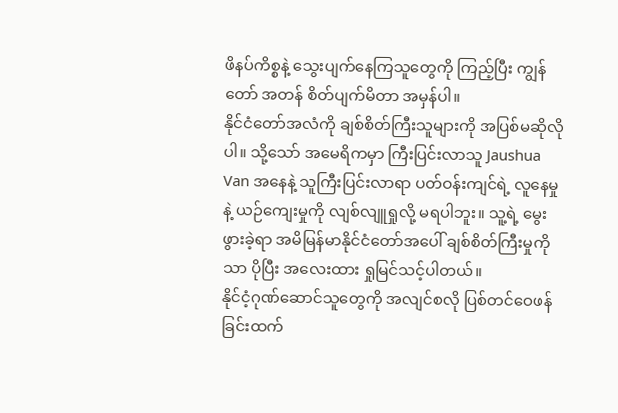ဖိနပ်ကိစ္စနဲ့ သွေးပျက်နေကြသူတွေကို ကြည့်ပြီး ကျွန်တော် အတန် စိတ်ပျက်မိတာ အမှန်ပါ။
နိုင်ငံတော်အလံကို ချစ်စိတ်ကြီးသူများကို အပြစ်မဆိုလိုပါ။ သို့သော် အမေရိကမှာ ကြီးပြင်းလာသူ Jaushua Van အနေနဲ့ သူကြီးပြင်းလာရာ ပတ်ဝန်းကျင်ရဲ့ လူနေမှုနဲ့ ယဉ်ကျေးမှုကို လျစ်လျူရှုလို့ မရပါဘူး။ သူ့ရဲ့ မွေးဖွားခဲ့ရာ အမိမြန်မာနိုင်ငံတော်အပေါ် ချစ်စိတ်ကြီးမှုကိုသာ ပိုပြီး အလေးထား ရှုမြင်သင့်ပါတယ်။
နိုင်ငံ့ဂုဏ်ဆောင်သူတွေကို အလျင်စလို ပြစ်တင်ဝေဖန်ခြင်းထက်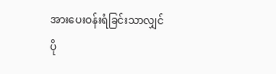အားပေးဝန်းရံခြင်းသာလျှင် ပို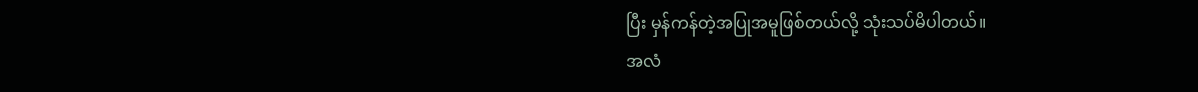ပြီး မှန်ကန်တဲ့အပြုအမူဖြစ်တယ်လို့ သုံးသပ်မိပါတယ်။
အလံ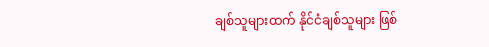ချစ်သူများထက် နိုင်ငံချစ်သူများ ဖြစ်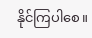နိုင်ကြပါစေ။